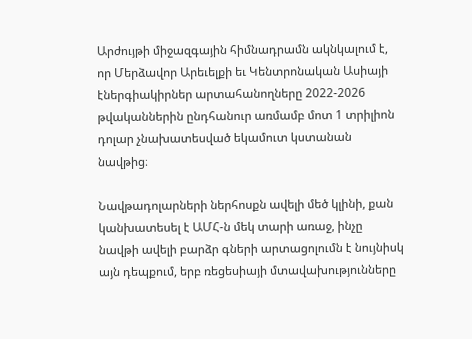Արժույթի միջազգային հիմնադրամն ակնկալում է, որ Մերձավոր Արեւելքի եւ Կենտրոնական Ասիայի էներգիակիրներ արտահանողները 2022-2026 թվականներին ընդհանուր առմամբ մոտ 1 տրիլիոն դոլար չնախատեսված եկամուտ կստանան նավթից։

Նավթադոլարների ներհոսքն ավելի մեծ կլինի, քան կանխատեսել է ԱՄՀ-ն մեկ տարի առաջ, ինչը նավթի ավելի բարձր գների արտացոլումն է նույնիսկ այն դեպքում, երբ ռեցեսիայի մտավախությունները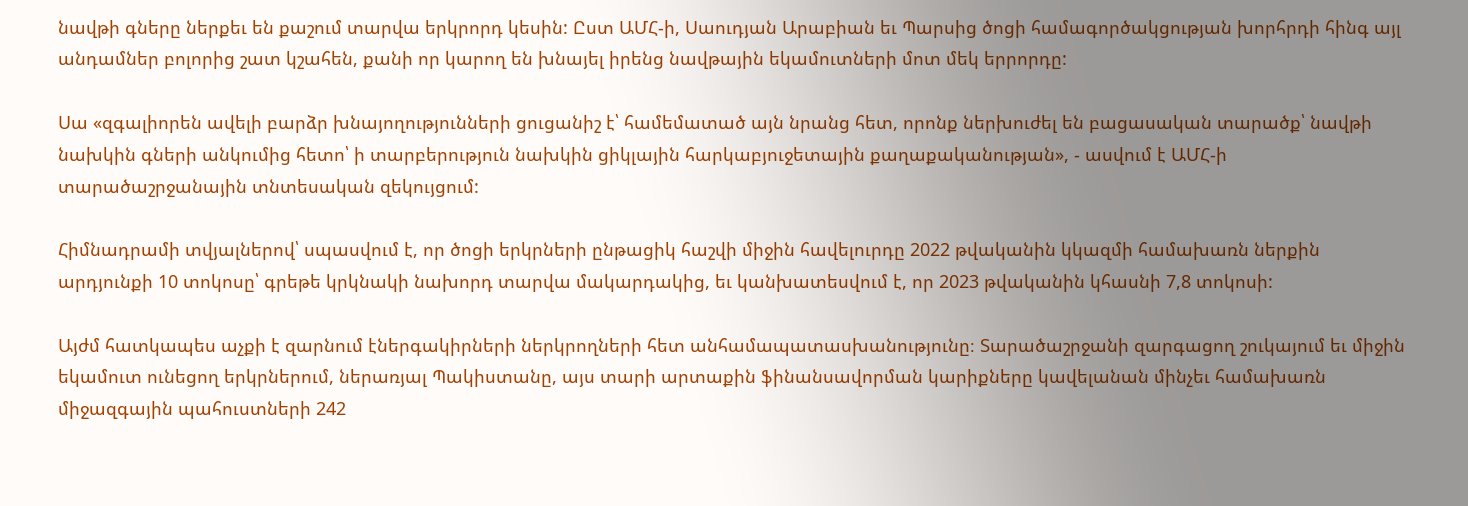նավթի գները ներքեւ են քաշում տարվա երկրորդ կեսին: Ըստ ԱՄՀ-ի, Սաուդյան Արաբիան եւ Պարսից ծոցի համագործակցության խորհրդի հինգ այլ անդամներ բոլորից շատ կշահեն, քանի որ կարող են խնայել իրենց նավթային եկամուտների մոտ մեկ երրորդը:

Սա «զգալիորեն ավելի բարձր խնայողությունների ցուցանիշ է՝ համեմատած այն նրանց հետ, որոնք ներխուժել են բացասական տարածք՝ նավթի նախկին գների անկումից հետո՝ ի տարբերություն նախկին ցիկլային հարկաբյուջետային քաղաքականության», - ասվում է ԱՄՀ-ի տարածաշրջանային տնտեսական զեկույցում:

Հիմնադրամի տվյալներով՝ սպասվում է, որ ծոցի երկրների ընթացիկ հաշվի միջին հավելուրդը 2022 թվականին կկազմի համախառն ներքին արդյունքի 10 տոկոսը՝ գրեթե կրկնակի նախորդ տարվա մակարդակից, եւ կանխատեսվում է, որ 2023 թվականին կհասնի 7,8 տոկոսի:

Այժմ հատկապես աչքի է զարնում էներգակիրների ներկրողների հետ անհամապատասխանությունը։ Տարածաշրջանի զարգացող շուկայում եւ միջին եկամուտ ունեցող երկրներում, ներառյալ Պակիստանը, այս տարի արտաքին ֆինանսավորման կարիքները կավելանան մինչեւ համախառն միջազգային պահուստների 242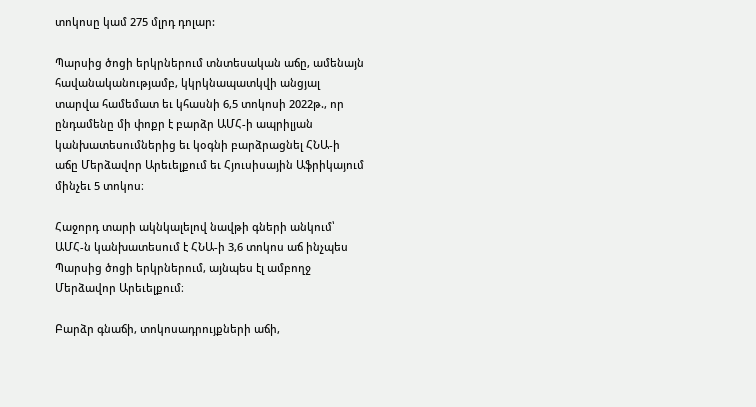տոկոսը կամ 275 մլրդ դոլար:

Պարսից ծոցի երկրներում տնտեսական աճը, ամենայն հավանականությամբ, կկրկնապատկվի անցյալ տարվա համեմատ եւ կհասնի 6,5 տոկոսի 2022թ., որ ընդամենը մի փոքր է բարձր ԱՄՀ-ի ապրիլյան կանխատեսումներից եւ կօգնի բարձրացնել ՀՆԱ-ի աճը Մերձավոր Արեւելքում եւ Հյուսիսային Աֆրիկայում մինչեւ 5 տոկոս։

Հաջորդ տարի ակնկալելով նավթի գների անկում՝ ԱՄՀ-ն կանխատեսում է ՀՆԱ-ի 3,6 տոկոս աճ ինչպես Պարսից ծոցի երկրներում, այնպես էլ ամբողջ Մերձավոր Արեւելքում։

Բարձր գնաճի, տոկոսադրույքների աճի,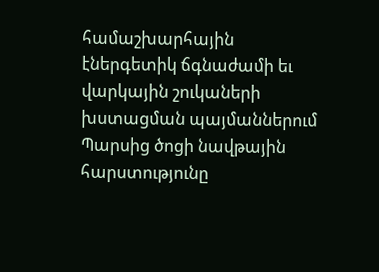համաշխարհային էներգետիկ ճգնաժամի եւ վարկային շուկաների խստացման պայմաններում Պարսից ծոցի նավթային հարստությունը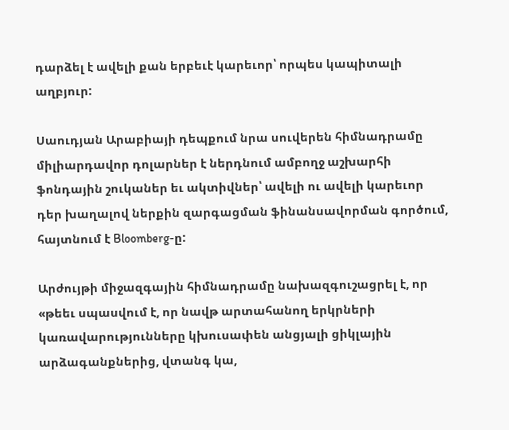դարձել է ավելի քան երբեւէ կարեւոր՝ որպես կապիտալի աղբյուր:

Սաուդյան Արաբիայի դեպքում նրա սուվերեն հիմնադրամը միլիարդավոր դոլարներ է ներդնում ամբողջ աշխարհի ֆոնդային շուկաներ եւ ակտիվներ՝ ավելի ու ավելի կարեւոր դեր խաղալով ներքին զարգացման ֆինանսավորման գործում, հայտնում է Bloomberg-ը:

Արժույթի միջազգային հիմնադրամը նախազգուշացրել է, որ «թեեւ սպասվում է, որ նավթ արտահանող երկրների կառավարությունները կխուսափեն անցյալի ցիկլային արձագանքներից, վտանգ կա,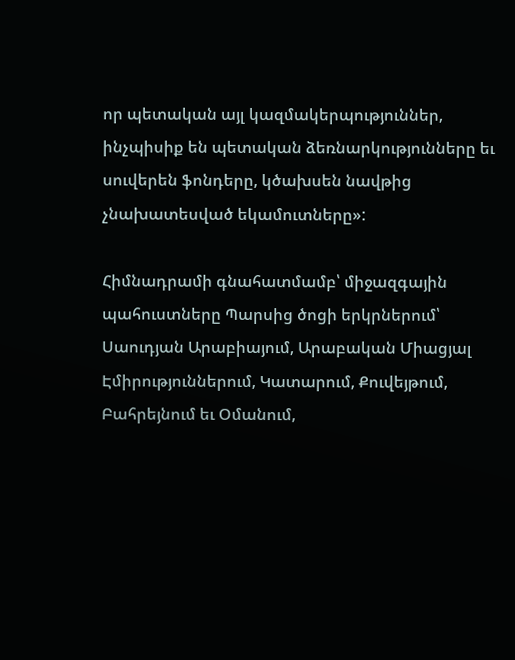որ պետական այլ կազմակերպություններ, ինչպիսիք են պետական ձեռնարկությունները եւ սուվերեն ֆոնդերը, կծախսեն նավթից չնախատեսված եկամուտները»:

Հիմնադրամի գնահատմամբ՝ միջազգային պահուստները Պարսից ծոցի երկրներում՝ Սաուդյան Արաբիայում, Արաբական Միացյալ Էմիրություններում, Կատարում, Քուվեյթում, Բահրեյնում եւ Օմանում,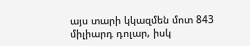այս տարի կկազմեն մոտ 843 միլիարդ դոլար, իսկ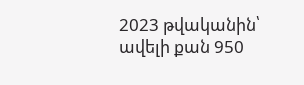2023 թվականին՝ ավելի քան 950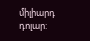միլիարդ դոլար: